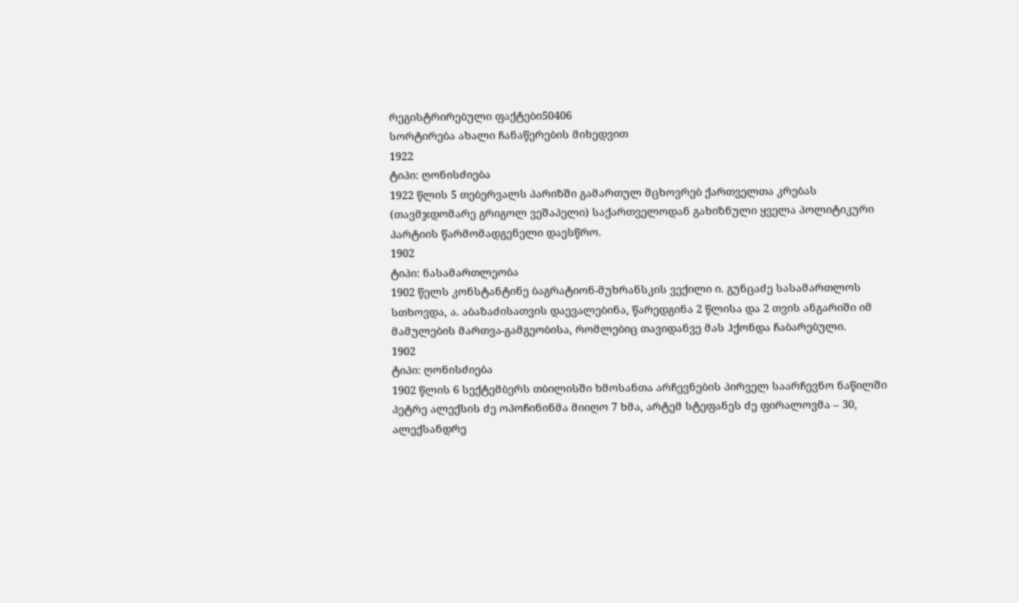რეგისტრირებული ფაქტები50406
სორტირება ახალი ჩანაწერების მიხედვით
1922
ტიპი: ღონისძიება
1922 წლის 5 თებერვალს პარიზში გამართულ მცხოვრებ ქართველთა კრებას (თავმჯდომარე გრიგოლ ვეშაპელი) საქართველოდან გახიზნული ყველა პოლიტიკური პარტიის წარმომადგენელი დაესწრო.
1902
ტიპი: ნასამართლეობა
1902 წელს კონსტანტინე ბაგრატიონ-მუხრანსკის ვექილი ი. გუნცაძე სასამართლოს სთხოვდა, ა. აბაზაძისათვის დაევალებინა, წარედგინა 2 წლისა და 2 თვის ანგარიში იმ მამულების მართვა-გამგეობისა, რომლებიც თავიდანვე მას ჰქონდა ჩაბარებული.
1902
ტიპი: ღონისძიება
1902 წლის 6 სექტემბერს თბილისში ხმოსანთა არჩევნების პირველ საარჩევნო ნაწილში პეტრე ალექსის ძე ოპოჩინინმა მიიღო 7 ხმა, არტემ სტეფანეს ძე ფირალოვმა – 30, ალექსანდრე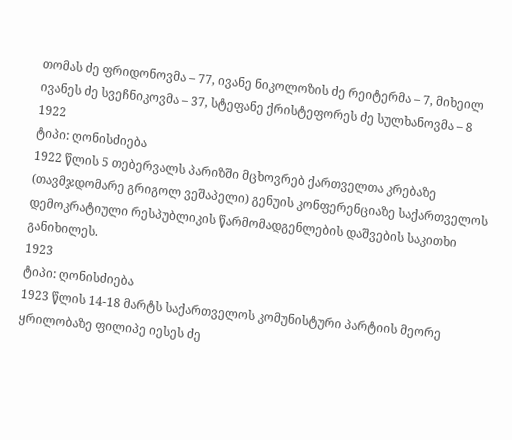თომას ძე ფრიდონოვმა – 77, ივანე ნიკოლოზის ძე რეიტერმა – 7, მიხეილ ივანეს ძე სვეჩნიკოვმა – 37, სტეფანე ქრისტეფორეს ძე სულხანოვმა – 8
1922
ტიპი: ღონისძიება
1922 წლის 5 თებერვალს პარიზში მცხოვრებ ქართველთა კრებაზე (თავმჯდომარე გრიგოლ ვეშაპელი) გენუის კონფერენციაზე საქართველოს დემოკრატიული რესპუბლიკის წარმომადგენლების დაშვების საკითხი განიხილეს.
1923
ტიპი: ღონისძიება
1923 წლის 14-18 მარტს საქართველოს კომუნისტური პარტიის მეორე ყრილობაზე ფილიპე იესეს ძე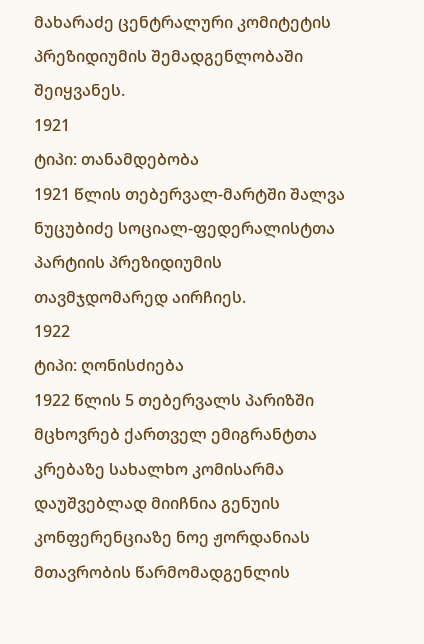მახარაძე ცენტრალური კომიტეტის პრეზიდიუმის შემადგენლობაში შეიყვანეს.
1921
ტიპი: თანამდებობა
1921 წლის თებერვალ-მარტში შალვა ნუცუბიძე სოციალ-ფედერალისტთა პარტიის პრეზიდიუმის თავმჯდომარედ აირჩიეს.
1922
ტიპი: ღონისძიება
1922 წლის 5 თებერვალს პარიზში მცხოვრებ ქართველ ემიგრანტთა კრებაზე სახალხო კომისარმა დაუშვებლად მიიჩნია გენუის კონფერენციაზე ნოე ჟორდანიას მთავრობის წარმომადგენლის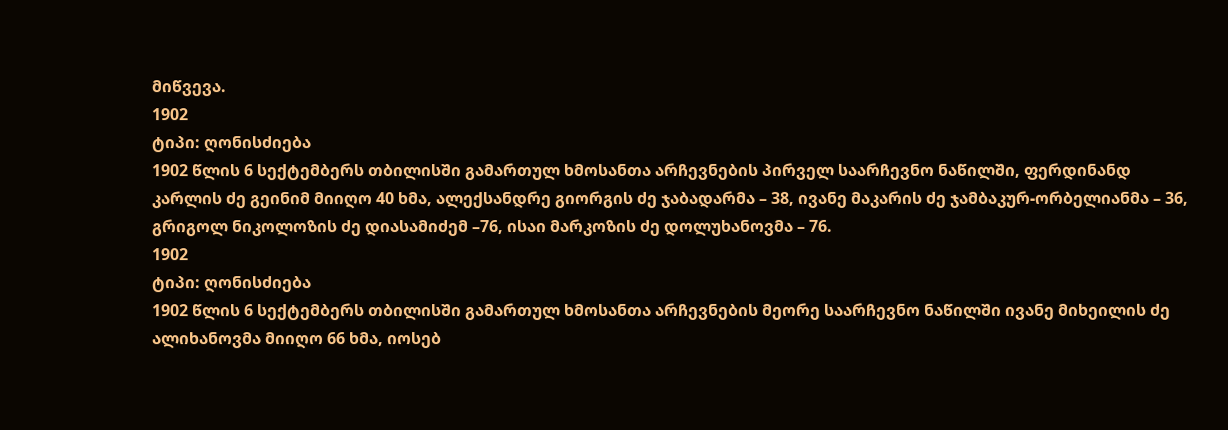მიწვევა.
1902
ტიპი: ღონისძიება
1902 წლის 6 სექტემბერს თბილისში გამართულ ხმოსანთა არჩევნების პირველ საარჩევნო ნაწილში, ფერდინანდ კარლის ძე გეინიმ მიიღო 40 ხმა, ალექსანდრე გიორგის ძე ჯაბადარმა – 38, ივანე მაკარის ძე ჯამბაკურ-ორბელიანმა – 36, გრიგოლ ნიკოლოზის ძე დიასამიძემ –76, ისაი მარკოზის ძე დოლუხანოვმა – 76.
1902
ტიპი: ღონისძიება
1902 წლის 6 სექტემბერს თბილისში გამართულ ხმოსანთა არჩევნების მეორე საარჩევნო ნაწილში ივანე მიხეილის ძე ალიხანოვმა მიიღო 66 ხმა, იოსებ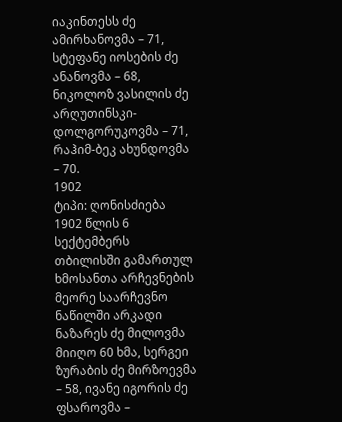იაკინთესს ძე ამირხანოვმა – 71, სტეფანე იოსების ძე ანანოვმა – 68, ნიკოლოზ ვასილის ძე არღუთინსკი-დოლგორუკოვმა – 71, რაჰიმ-ბეკ ახუნდოვმა – 70.
1902
ტიპი: ღონისძიება
1902 წლის 6 სექტემბერს თბილისში გამართულ ხმოსანთა არჩევნების მეორე საარჩევნო ნაწილში არკადი ნაზარეს ძე მილოვმა მიიღო 60 ხმა, სერგეი ზურაბის ძე მირზოევმა – 58, ივანე იგორის ძე ფსაროვმა –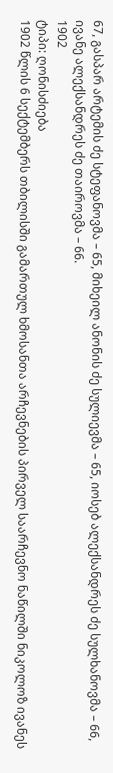67, გასპარ არტემის ძე სტეფანოვმა – 65, მიხეილ ანონის ძე სულიევმა – 65, იოსებ ალექსანდრეს ძე სულხანოვმა – 66, ივანე ალექსანდრეს ძე თაიროვმა – 66.
1902
ტიპი: ღონისძიება
1902 წლის 6 სექტემბერს თბილისში გამართულ ხმოსანთა არჩევნების პირველ საარჩევნო ნაწილში ნიკოლოზ ივანეს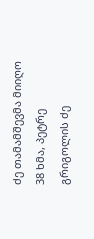ძე თამამშევმა მიიღო 38 ხმა, პეტრე გრიგოლის ძე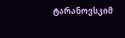ტარანოვსკიმ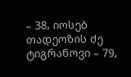– 38, იოსებ თადეოზის ძე ტიგრანოვი – 79,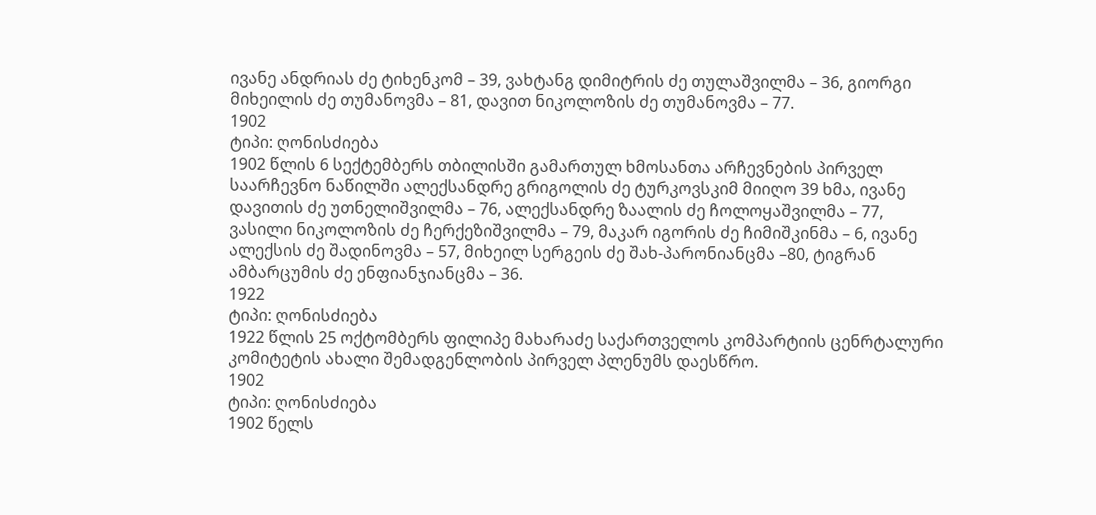ივანე ანდრიას ძე ტიხენკომ – 39, ვახტანგ დიმიტრის ძე თულაშვილმა – 36, გიორგი მიხეილის ძე თუმანოვმა – 81, დავით ნიკოლოზის ძე თუმანოვმა – 77.
1902
ტიპი: ღონისძიება
1902 წლის 6 სექტემბერს თბილისში გამართულ ხმოსანთა არჩევნების პირველ საარჩევნო ნაწილში ალექსანდრე გრიგოლის ძე ტურკოვსკიმ მიიღო 39 ხმა, ივანე დავითის ძე უთნელიშვილმა – 76, ალექსანდრე ზაალის ძე ჩოლოყაშვილმა – 77, ვასილი ნიკოლოზის ძე ჩერქეზიშვილმა – 79, მაკარ იგორის ძე ჩიმიშკინმა – 6, ივანე ალექსის ძე შადინოვმა – 57, მიხეილ სერგეის ძე შახ-პარონიანცმა –80, ტიგრან ამბარცუმის ძე ენფიანჯიანცმა – 36.
1922
ტიპი: ღონისძიება
1922 წლის 25 ოქტომბერს ფილიპე მახარაძე საქართველოს კომპარტიის ცენრტალური კომიტეტის ახალი შემადგენლობის პირველ პლენუმს დაესწრო.
1902
ტიპი: ღონისძიება
1902 წელს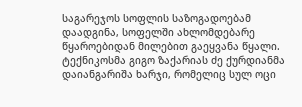საგარეჯოს სოფლის საზოგადოებამ დაადგინა, სოფელში ახლომდებარე წყაროებიდან მილებით გაეყვანა წყალი. ტექნიკოსმა გიგო ზაქარიას ძე ქურდიანმა დაიანგარიშა ხარჯი, რომელიც სულ ოცი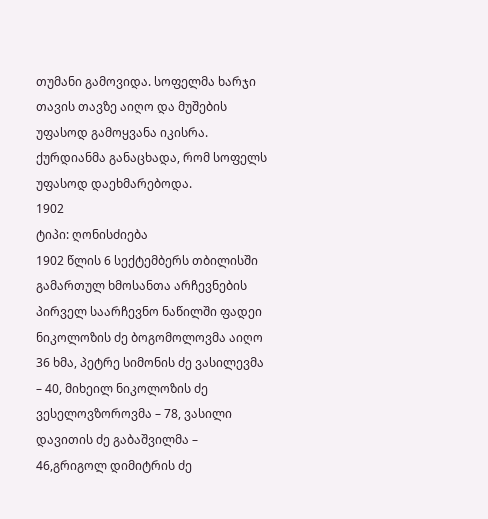თუმანი გამოვიდა. სოფელმა ხარჯი თავის თავზე აიღო და მუშების უფასოდ გამოყვანა იკისრა. ქურდიანმა განაცხადა, რომ სოფელს უფასოდ დაეხმარებოდა.
1902
ტიპი: ღონისძიება
1902 წლის 6 სექტემბერს თბილისში გამართულ ხმოსანთა არჩევნების პირველ საარჩევნო ნაწილში ფადეი ნიკოლოზის ძე ბოგომოლოვმა აიღო 36 ხმა, პეტრე სიმონის ძე ვასილევმა – 40, მიხეილ ნიკოლოზის ძე ვესელოვზოროვმა – 78, ვასილი დავითის ძე გაბაშვილმა – 46,გრიგოლ დიმიტრის ძე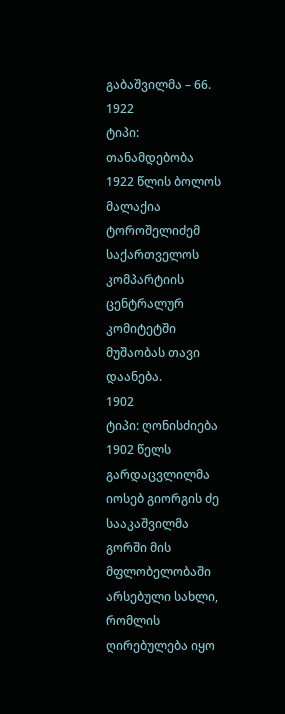გაბაშვილმა – 66.
1922
ტიპი: თანამდებობა
1922 წლის ბოლოს მალაქია ტოროშელიძემ საქართველოს კომპარტიის ცენტრალურ კომიტეტში მუშაობას თავი დაანება.
1902
ტიპი: ღონისძიება
1902 წელს გარდაცვლილმა იოსებ გიორგის ძე სააკაშვილმა გორში მის მფლობელობაში არსებული სახლი, რომლის ღირებულება იყო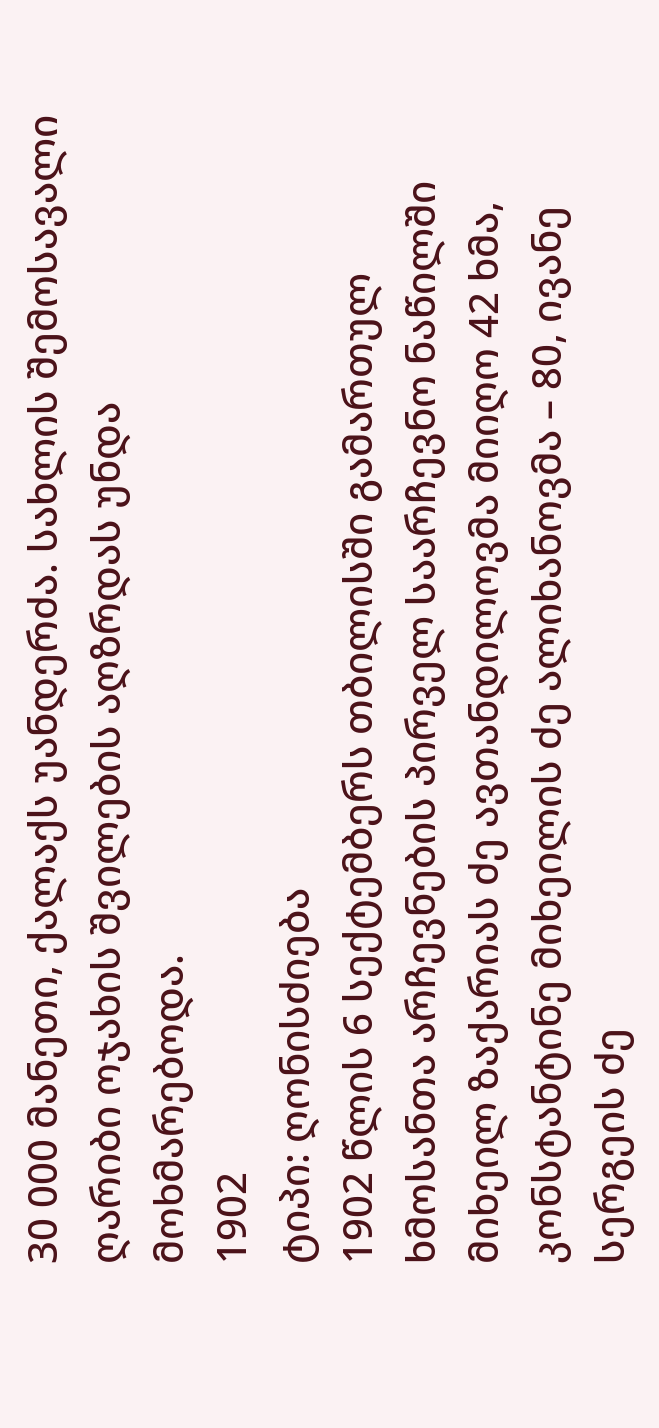30 000 მანეთი, ქალაქს უანდერძა. სახლის შემოსავალი ღარიბი ოჯახის შვილების აღზრდას უნდა მოხმარებოდა.
1902
ტიპი: ღონისძიება
1902 წლის 6 სექტემბერს თბილისში გამართულ ხმოსანთა არჩევნების პირველ საარჩევნო ნაწილში მიხეილ ზაქარიას ძე ავთანდილოვმა მიიღო 42 ხმა, კონსტანტინე მიხეილის ძე ალიხანოვმა – 80, ივანე სერგეის ძე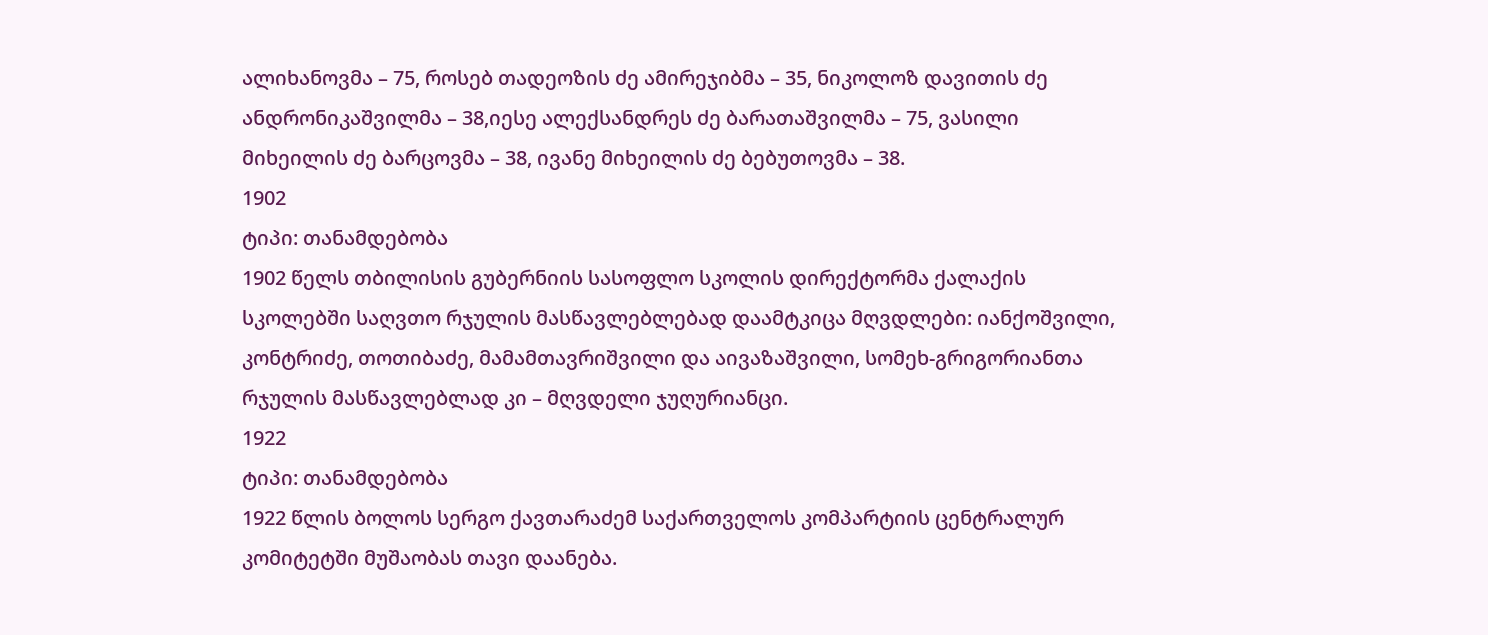ალიხანოვმა – 75, როსებ თადეოზის ძე ამირეჯიბმა – 35, ნიკოლოზ დავითის ძე ანდრონიკაშვილმა – 38,იესე ალექსანდრეს ძე ბარათაშვილმა – 75, ვასილი მიხეილის ძე ბარცოვმა – 38, ივანე მიხეილის ძე ბებუთოვმა – 38.
1902
ტიპი: თანამდებობა
1902 წელს თბილისის გუბერნიის სასოფლო სკოლის დირექტორმა ქალაქის სკოლებში საღვთო რჯულის მასწავლებლებად დაამტკიცა მღვდლები: იანქოშვილი, კონტრიძე, თოთიბაძე, მამამთავრიშვილი და აივაზაშვილი, სომეხ-გრიგორიანთა რჯულის მასწავლებლად კი – მღვდელი ჯუღურიანცი.
1922
ტიპი: თანამდებობა
1922 წლის ბოლოს სერგო ქავთარაძემ საქართველოს კომპარტიის ცენტრალურ კომიტეტში მუშაობას თავი დაანება.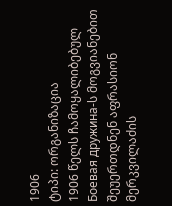1906
ტიპი: ორგანიზაცია
1906 წელს ჩამოყალიბებულ Боевая дружина-ს მოგვიანებით შეუერთდნენ აფრასიონ მერკვილაძის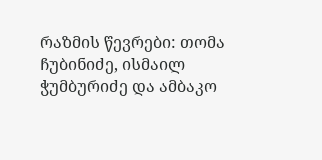რაზმის წევრები: თომა ჩუბინიძე, ისმაილ ჭუმბურიძე და ამბაკო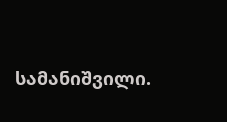სამანიშვილი.